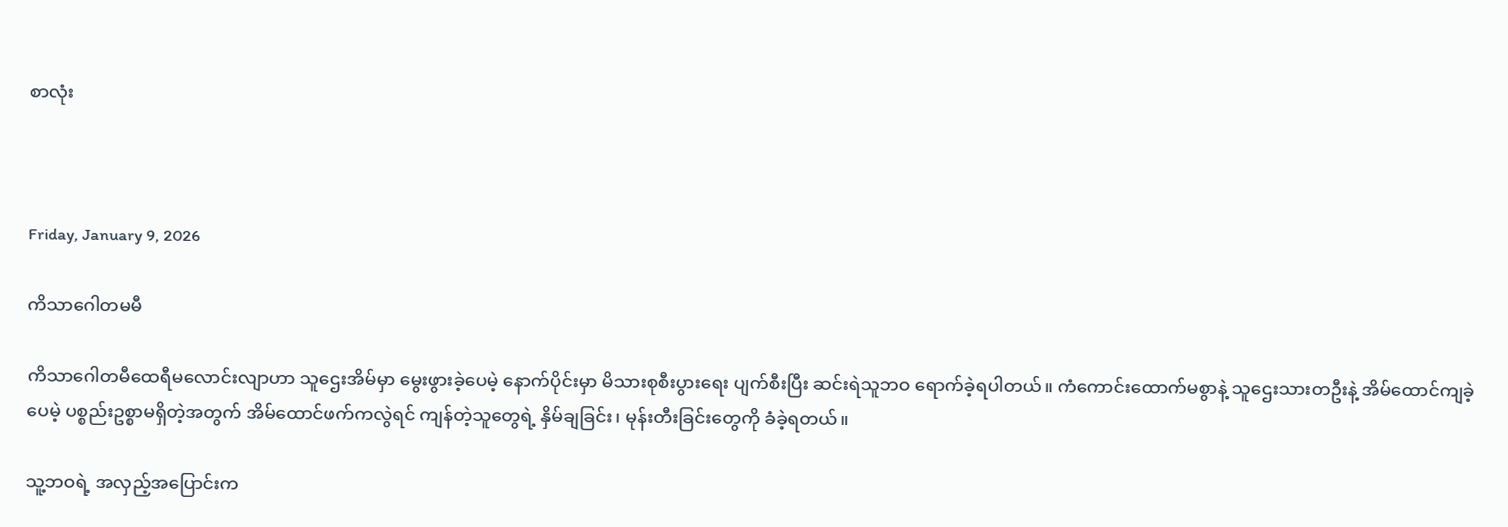စာလုံး



Friday, January 9, 2026

ကိသာဂေါတမမီ

ကိသာဂေါတမီထေရီမလောင်းလျာဟာ သူဌေးအိမ်မှာ မွေးဖွားခဲ့ပေမဲ့ နောက်ပိုင်းမှာ မိသားစုစီးပွားရေး ပျက်စီးပြီး ဆင်းရဲသူဘဝ ရောက်ခဲ့ရပါတယ်။ ကံကောင်းထောက်မစွာနဲ့ သူဌေးသားတဦးနဲ့ အိမ်ထောင်ကျခဲ့ပေမဲ့ ပစ္စည်းဥစ္စာမရှိတဲ့အတွက် အိမ်ထောင်ဖက်ကလွဲရင် ကျန်တဲ့သူတွေရဲ့ နှိမ်ချခြင်း၊ မုန်းတီးခြင်းတွေကို ခံခဲ့ရတယ်။

သူ့ဘဝရဲ့ အလှည့်အပြောင်းက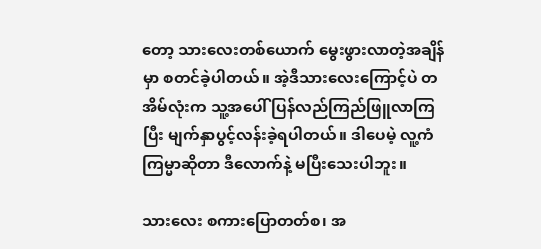တော့ သားလေးတစ်ယောက် မွေးဖွားလာတဲ့အချိန်မှာ စတင်ခဲ့ပါတယ်။ အဲ့ဒီသားလေးကြောင့်ပဲ တအိမ်လုံးက သူ့အပေါ် ပြန်လည်ကြည်ဖြူလာကြပြီး မျက်နှာပွင့်လန်းခဲ့ရပါတယ်။ ဒါပေမဲ့ လူ့ကံကြမ္မာဆိုတာ ဒီလောက်နဲ့ မပြီးသေးပါဘူး။

သားလေး စကားပြောတတ်စ၊ အ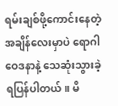ရမ်းချစ်ဖို့ကောင်းနေတဲ့ အချိန်လေးမှာပဲ ရောဂါဝေဒနာနဲ့ သေဆုံးသွားခဲ့ရပြန်ပါတယ်။ မိ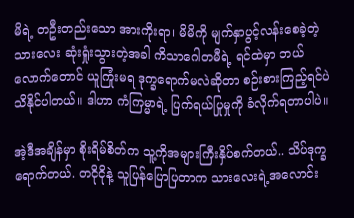မိရဲ့ တဦးတည်းသော အားကိုးရာ၊ မိမိကို မျက်နှာပွင့်လန်းစေခဲ့တဲ့ သားလေး ဆုံးရှုံးသွားတဲ့အခါ ကိသာဂေါတမီရဲ့ ရင်ထဲမှာ ဘယ်လောက်တောင် ယူကြုံးမရ ဒုက္ခရောက်မလဲဆိုတာ စဉ်းစားကြည့်ရင်ပဲ သိနိုင်ပါတယ်။ ဒါဟာ ကံကြမ္မာရဲ့ ပြက်ရယ်ပြုမှုကို ခံလိုက်ရတာပါပဲ။

အဲ့ဒီအချိန်မှာ စိုးရိမ်စိတ်က သူ့ကိုအများကြီးနှိပ်စက်တယ်.. သိပ်ဒုက္ခရောက်တယ်. တငိုငိုနဲ့ သူပြန်ပြောပြတာက သားလေးရဲ့အလောင်း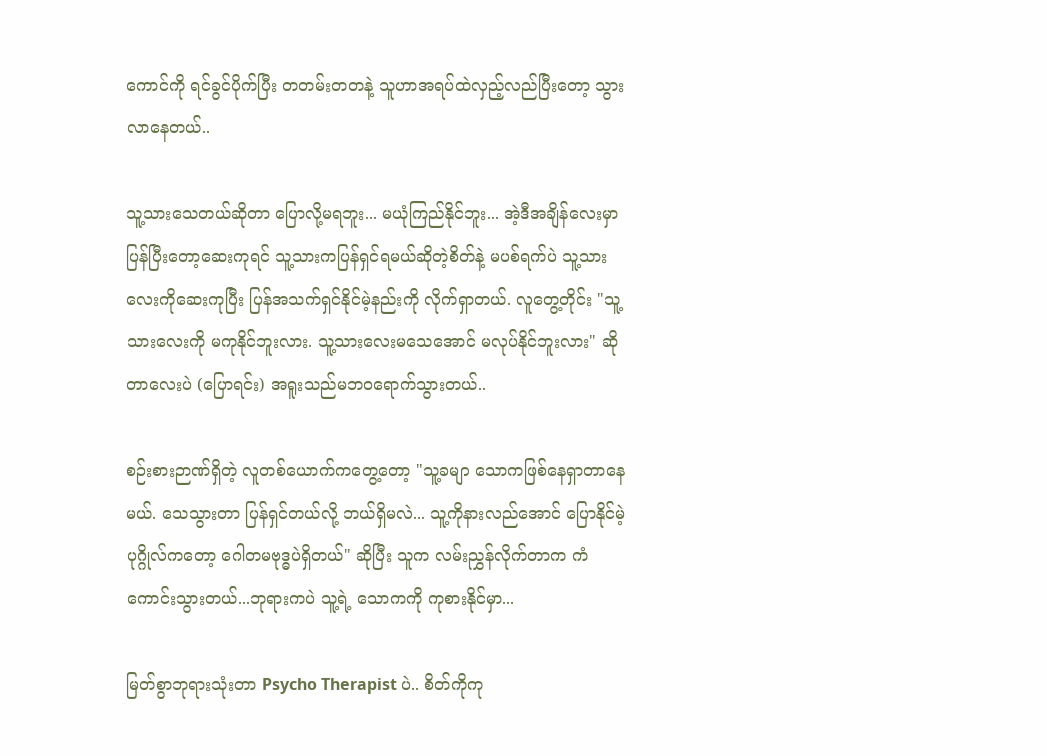ကောင်ကို ရင်ခွင်ပိုက်ပြီး တတမ်းတတနဲ့ သူဟာအရပ်ထဲလှည့်လည်ပြီးတော့ သွားလာနေတယ်..

သူ့သားသေတယ်ဆိုတာ ပြောလို့မရဘူး... မယုံကြည်နိုင်ဘူး... အဲ့ဒီအချိန်လေးမှာ ပြန်ပြီးတော့ဆေးကုရင် သူ့သားကပြန်ရှင်ရမယ်ဆိုတဲ့စိတ်နဲ့ မပစ်ရက်ပဲ သူ့သားလေးကိုဆေးကုပြီး ပြန်အသက်ရှင်နိုင်မဲ့နည်းကို လိုက်ရှာတယ်. လူတွေ့တိုင်း "သူ့သားလေးကို မကုနိုင်ဘူးလား. သူ့သားလေးမသေအောင် မလုပ်နိုင်ဘူးလား" ဆိုတာလေးပဲ (ပြောရင်း) အရူးသည်မဘဝရောက်သွားတယ်..

စဉ်းစားဉာဏ်ရှိတဲ့ လူတစ်ယောက်ကတွေ့တော့ "သူ့ခမျာ သောကဖြစ်နေရှာတာနေမယ်. သေသွားတာ ပြန်ရှင်တယ်လို့ ဘယ်ရှိမလဲ... သူ့ကိုနားလည်အောင် ပြောနိုင်မဲ့ပုဂ္ဂိုလ်ကတော့ ဂေါတမဗုဒ္ဓပဲရှိတယ်" ဆိုပြီး သူက လမ်းညွှန်လိုက်တာက ကံကောင်းသွားတယ်...ဘုရားကပဲ သူ့ရဲ့ သောကကို ကုစားနိုင်မှာ...

မြတ်စွာဘုရားသုံးတာ Psycho Therapist ပဲ.. စိတ်ကိုကု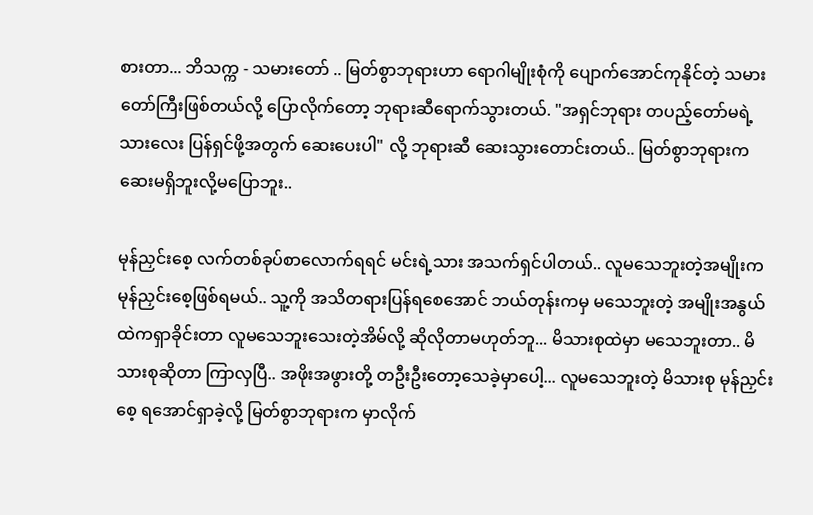စားတာ... ဘိသက္က - သမားတော် .. မြတ်စွာဘုရားဟာ ရောဂါမျိုးစုံကို ပျောက်အောင်ကုနိုင်တဲ့ သမားတော်ကြီးဖြစ်တယ်လို့ ပြောလိုက်တော့ ဘုရားဆီရောက်သွားတယ်. "အရှင်ဘုရား တပည့်တော်မရဲ့ သားလေး ပြန်ရှင်ဖို့အတွက် ဆေးပေးပါ" လို့ ဘုရားဆီ ဆေးသွားတောင်းတယ်.. မြတ်စွာဘုရားက ဆေးမရှိဘူးလို့မပြောဘူး..

မုန်ညှင်းစေ့ လက်တစ်ခုပ်စာလောက်ရရင် မင်းရဲ့သား အသက်ရှင်ပါတယ်.. လူမသေဘူးတဲ့အမျိုးက မုန်ညှင်းစေ့ဖြစ်ရမယ်.. သူ့ကို အသိတရားပြန်ရစေအောင် ဘယ်တုန်းကမှ မသေဘူးတဲ့ အမျိုးအနွယ်ထဲကရှာခိုင်းတာ လူမသေဘူးသေးတဲ့အိမ်လို့ ဆိုလိုတာမဟုတ်ဘူ... မိသားစုထဲမှာ မသေဘူးတာ.. မိသားစုဆိုတာ ကြာလှပြီ.. အဖိုးအဖွားတို့ တဦးဦးတော့သေခဲ့မှာပေါ့... လူမသေဘူးတဲ့ မိသားစု မုန်ညှင်းစေ့ ရအောင်ရှာခဲ့လို့ မြတ်စွာဘုရားက မှာလိုက်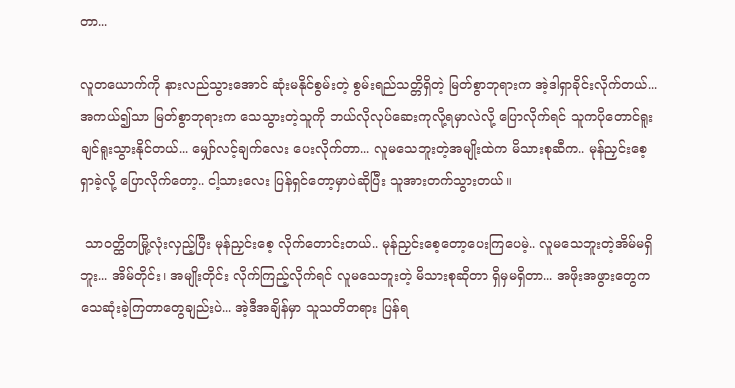တာ...

လူတယောက်ကို နားလည်သွားအောင် ဆုံးမနိုင်စွမ်းတဲ့ စွမ်းရည်သတ္တိရှိတဲ့ မြတ်စွာဘုရားက အဲ့ဒါရှာခိုင်းလိုက်တယ်... အကယ်၍သာ မြတ်စွာဘုရားက သေသွားတဲ့သူကို ဘယ်လိုလုပ်ဆေးကုလို့ရမှာလဲလို့ ပြောလိုက်ရင် သူကပိုတောင်ရူးချင်ရူးသွားနိုင်တယ်... မျှော်လင့်ချက်လေး ပေးလိုက်တာ... လူမသေဘူးတဲ့အမျိုးထဲက မိသားစုဆီက.. မုန်ညှင်းစေ့ရှာခဲ့လို့ ပြောလိုက်တော့.. ငါ့သားလေး ပြန်ရှင်တော့မှာပဲဆိုပြီး သူအားတက်သွားတယ်။

 သာဝတ္ထိတမြို့လုံးလှည့်ပြီး မုန်ညှင်းစေ့ လိုက်တောင်းတယ်.. မုန်ညှင်းစေ့တော့ပေးကြပေမဲ့.. လူမသေဘူးတဲ့အိမ်မရှိဘူး... အိမ်တိုင်း၊ အမျိုးတိုင်း လိုက်ကြည့်လိုက်ရင် လူမသေဘူးတဲ့ မိသားစုဆိုတာ ရှိမှမရှိတာ... အဖိုးအဖွားတွေက သေဆုံးခဲ့ကြတာတွေချည်းပဲ... အဲ့ဒီအချိန်မှာ သူသတိတရား ပြန်ရ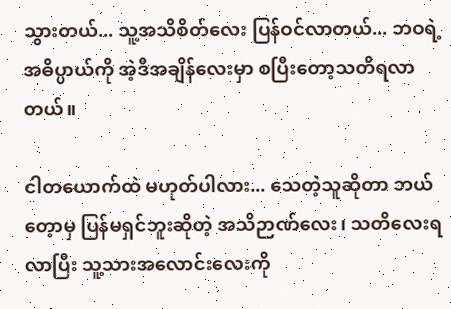သွားတယ်... သူ့အသိစိတ်လေး ပြန်ဝင်လာတယ်... ဘဝရဲ့အဓိပ္ပာယ်ကို အဲ့ဒီအချိန်လေးမှာ စပြီးတော့သတိရလာတယ်။

ငါတယောက်ထဲ မဟုတ်ပါလား... သေတဲ့သူဆိုတာ ဘယ်တေ့ာမှ ပြန်မရှင်ဘူးဆိုတဲ့ အသိဉာဏ်လေး၊ သတိလေးရလာပြီး သူ့သားအလောင်းလေးကို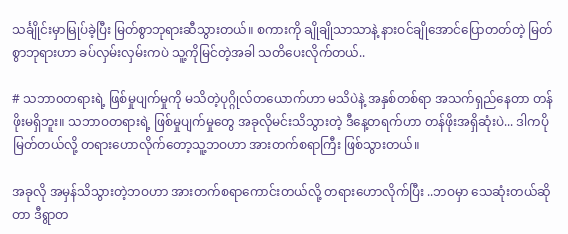သင်္ချိုင်းမှာမြုပ်ခဲ့ပြီး မြတ်စွာဘုရားဆီသွားတယ်။ စကားကို ချိုချိုသာသာနဲ့ နားဝင်ချိုအောင်ပြောတတ်တဲ့ မြတ်စွာဘုရားဟာ ခပ်လှမ်းလှမ်းကပဲ သူ့ကိုမြင်တဲ့အခါ သတိပေးလိုက်တယ်..

# သဘာ၀တရားရဲ့ ဖြစ်မှုပျက်မှုကို မသိတဲ့ပုဂ္ဂိုလ်တယောက်ဟာ မသိပဲနဲ့ အနှစ်တစ်ရာ အသက်ရှည်နေတာ တန်ဖိုးမရှိဘူး။ သဘာဝတရားရဲ့ ဖြစ်မှုပျက်မှုတွေ အခုလိုမင်းသိသွားတဲ့ ဒီနေ့တရက်ဟာ တန်ဖိုးအရှိဆုံးပဲ... ဒါကပိုမြတ်တယ်လို့ တရားဟောလိုက်တော့သူ့ဘဝဟာ အားတက်စရာကြီး ဖြစ်သွားတယ်။

အခုလို အမှန်သိသွားတဲ့ဘဝဟာ အားတက်စရာကောင်းတယ်လို့ တရားဟောလိုက်ပြီး ..ဘဝမှာ သေဆုံးတယ်ဆိုတာ ဒီရွာတ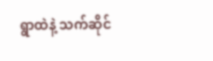ရွာထဲနဲ့ သက်ဆိုင်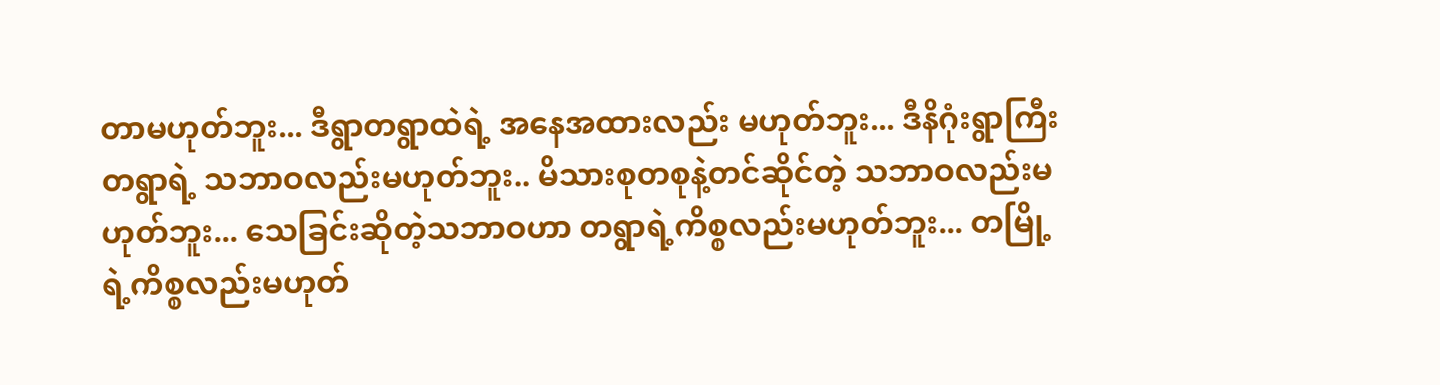တာမဟုတ်ဘူး... ဒီရွာတရွာထဲရဲ့ အနေအထားလည်း မဟုတ်ဘူး... ဒီနိဂုံးရွာကြီးတရွာရဲ့ သဘာဝလည်းမဟုတ်ဘူး.. မိသားစုတစုနဲ့တင်ဆိုင်တဲ့ သဘာဝလည်းမဟုတ်ဘူး... သေခြင်းဆိုတဲ့သဘာဝဟာ တရွာရဲ့ကိစ္စလည်းမဟုတ်ဘူး... တမြို့ရဲ့ကိစ္စလည်းမဟုတ်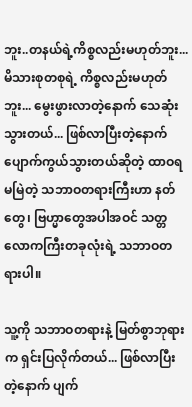ဘူး..တနယ်ရဲ့ကိစ္စလည်းမဟုတ်ဘူး... မိသားစုတစုရဲ့ ကိစ္စလည်းမဟုတ်ဘူး... မွေးဖွားလာတဲ့နောက် သေဆုံးသွားတယ်... ဖြစ်လာပြီးတဲ့နောက် ပျောက်ကွယ်သွားတယ်ဆိုတဲ့ ထာဝရမမြဲတဲ့ သဘာဝတရားကြီးဟာ နတ်တွေ၊ ဗြဟ္မာတွေအပါအဝင် သတ္တလောကကြီးတခုလုံးရဲ့ သဘာဝတရားပါ။

သူ့ကို သဘာဝတရားနဲ့ မြတ်စွာဘုရားက ရှင်းပြလိုက်တယ်... ဖြစ်လာပြီးတဲ့နောက် ပျက်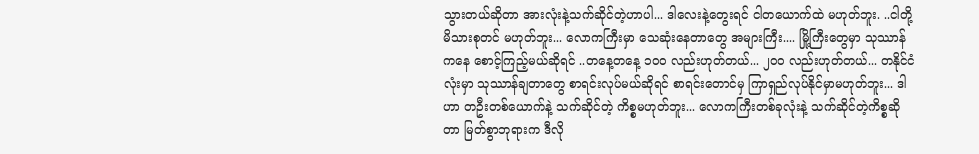သွားတယ်ဆိုတာ အားလုံးနဲ့သက်ဆိုင်တဲ့ဟာပါ... ဒါလေးနဲ့တွေးရင် ငါတယောက်ထဲ မဟုတ်ဘူး. ..ငါတို့မိသားစုတင် မဟုတ်ဘူး... လောကကြီးမှာ သေဆုံးနေတာတွေ အများကြီး.... မြို့ကြီးတွေမှာ သုဿာန်ကနေ စောင့်ကြည့်မယ်ဆိုရင် ..တနေ့တနေ့ ၁၀၀ လည်းဟုတ်တယ်... ၂၀၀ လည်းဟုတ်တယ်... တနိုင်ငံလုံးမှာ သုဿာန်ချတာတွေ စာရင်းလုပ်မယ်ဆိုရင် စာရင်းတောင်မှ ကြာရှည်လုပ်နိုင်မှာမဟုတ်ဘူး... ဒါဟာ တဦးတစ်ယောက်နဲ့ သက်ဆိုင်တဲ့ ကိစ္စမဟုတ်ဘူး... လောကကြီးတစ်ခုလုံးနဲ့ သက်ဆိုင်တဲ့ကိစ္စဆိုတာ မြတ်စွာဘုရားက ဒီလို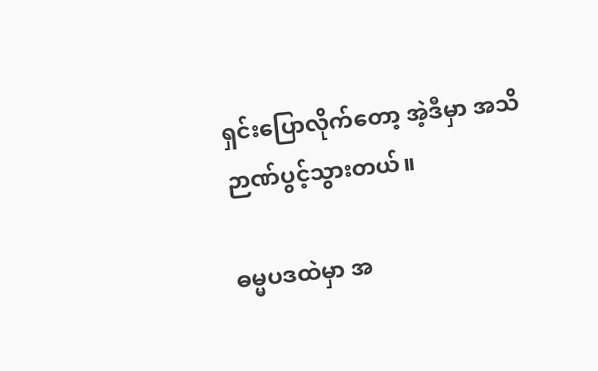ရှင်းပြောလိုက်တော့ အဲ့ဒီမှာ အသိဉာဏ်ပွင့်သွားတယ်။

ဓမ္မပဒထဲမှာ အ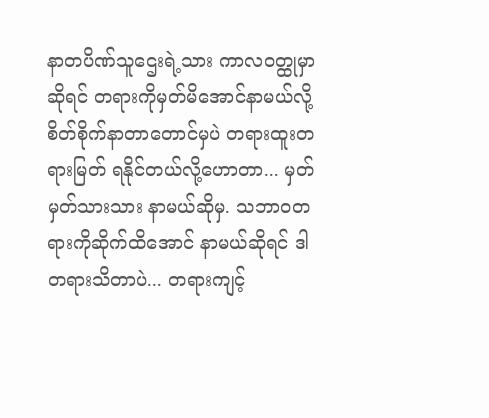နာတပိဏ်သူဌေးရဲ့သား ကာလဝတ္ထုမှာဆိုရင် တရားကိုမှတ်မိအောင်နာမယ်လို့ စိတ်စိုက်နာတာတောင်မှပဲ တရားထူးတရားမြတ် ရနိုင်တယ်လို့ဟောတာ... မှတ်မှတ်သားသား နာမယ်ဆိုမှ. သဘာဝတရားကိုဆိုက်ထိအောင် နာမယ်ဆိုရင် ဒါတရားသိတာပဲ... တရားကျင့်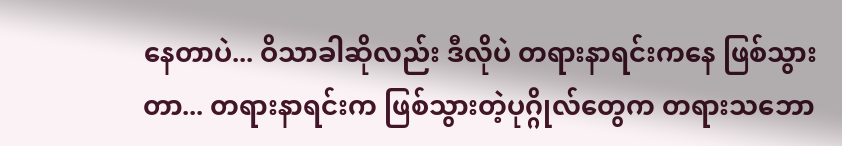နေတာပဲ... ဝိသာခါဆိုလည်း ဒီလိုပဲ တရားနာရင်းကနေ ဖြစ်သွားတာ... တရားနာရင်းက ဖြစ်သွားတဲ့ပုဂ္ဂိုလ်တွေက တရားသဘော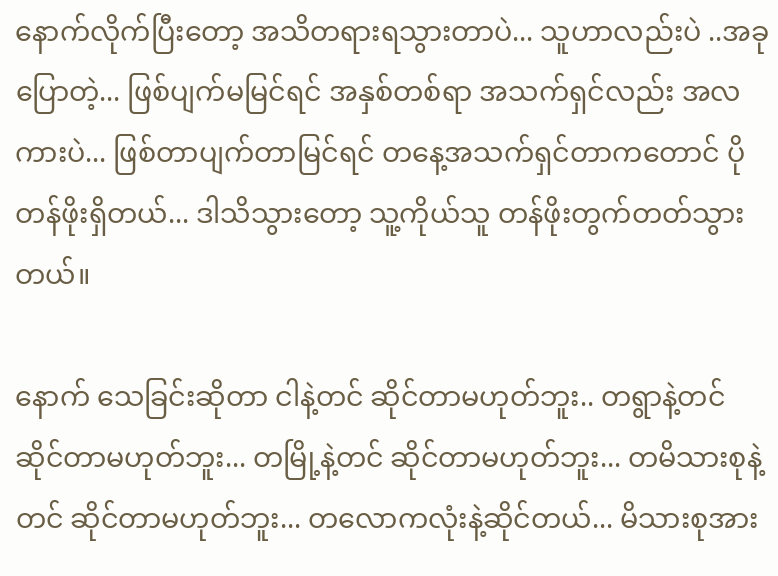နောက်လိုက်ပြီးတော့ အသိတရားရသွားတာပဲ... သူဟာလည်းပဲ ..အခုပြောတဲ့... ဖြစ်ပျက်မမြင်ရင် အနှစ်တစ်ရာ အသက်ရှင်လည်း အလကားပဲ... ဖြစ်တာပျက်တာမြင်ရင် တနေ့အသက်ရှင်တာကတောင် ပိုတန်ဖိုးရှိတယ်... ဒါသိသွားတော့ သူ့ကိုယ်သူ တန်ဖိုးတွက်တတ်သွားတယ်။

နောက် သေခြင်းဆိုတာ ငါနဲ့တင် ဆိုင်တာမဟုတ်ဘူး.. တရွာနဲ့တင် ဆိုင်တာမဟုတ်ဘူး... တမြို့နဲ့တင် ဆိုင်တာမဟုတ်ဘူး... တမိသားစုနဲ့တင် ဆိုင်တာမဟုတ်ဘူး... တလောကလုံးနဲ့ဆိုင်တယ်... မိသားစုအား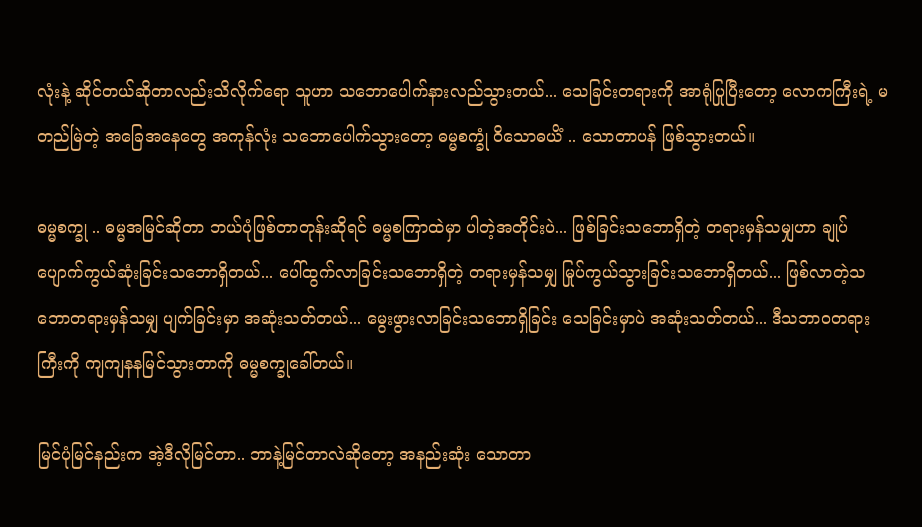လုံးနဲ့ ဆိုင်တယ်ဆိုတာလည်းသိလိုက်ရော သူဟာ သဘောပေါက်နားလည်သွားတယ်... သေခြင်းတရားကို အာရုံပြုပြီးတော့ လောကကြီးရဲ့ မတည်မြဲတဲ့ အခြေအနေတွေ အကုန်လုံး သဘောပေါက်သွားတော့ ဓမ္မစက္ခုံ ဝိသောဓယိံ .. သောတာပန် ဖြစ်သွားတယ်။

ဓမ္မစက္ခု .. ဓမ္မအမြင်ဆိုတာ ဘယ်ပုံဖြစ်တာတုန်းဆိုရင် ဓမ္မစကြာထဲမှာ ပါတဲ့အတိုင်းပဲ... ဖြစ်ခြင်းသဘောရှိတဲ့ တရားမှန်သမျှဟာ ချုပ်ပျောက်ကွယ်ဆုံးခြင်းသဘောရှိတယ်... ပေါ်ထွက်လာခြင်းသဘောရှိတဲ့ တရားမှန်သမျှ မြုပ်ကွယ်သွားခြင်းသဘောရှိတယ်... ဖြစ်လာတဲ့သဘောတရားမှန်သမျှ ပျက်ခြင်းမှာ အဆုံးသတ်တယ်... မွေးဖွားလာခြင်းသဘောရှိခြင်း သေခြင်းမှာပဲ အဆုံးသတ်တယ်... ဒီသဘာဝတရားကြီးကို ကျကျနနမြင်သွားတာကို ဓမ္မစက္ခုခေါ်တယ်။

မြင်ပုံမြင်နည်းက အဲ့ဒီလိုမြင်တာ.. ဘာနဲ့မြင်တာလဲဆိုတော့ အနည်းဆုံး သောတာ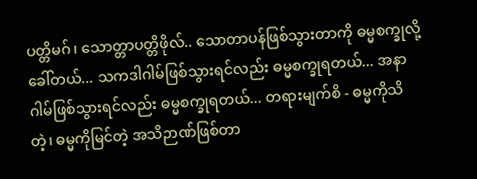ပတ္တိမဂ်၊ သောတ္တာပတ္တိဖိုလ်.. သောတာပန်ဖြစ်သွားတာကို ဓမ္မစက္ခုလို့ခေါ်တယ်... သကဒါဂါမ်ဖြစ်သွားရင်လည်း ဓမ္မစက္ခုရတယ်... အနာဂါမ်ဖြစ်သွားရင်လည်း ဓမ္မစက္ခုရတယ်... တရားမျက်စိ - ဓမ္မကိုသိတဲ့၊ ဓမ္မကိုမြင်တဲ့ အသိဉာဏ်ဖြစ်တာ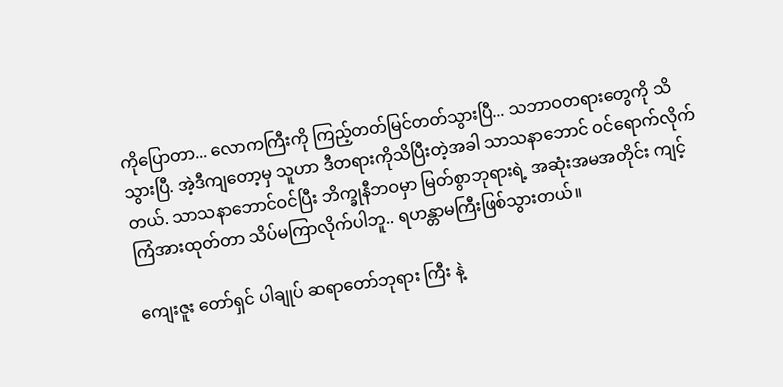ကိုပြောတာ... လောကကြီးကို ကြည့်တတ်မြင်တတ်သွားပြီ... သဘာဝတရားတွေကို သိသွားပြီ. အဲ့ဒီကျတော့မှ သူဟာ ဒီတရားကိုသိပြီးတဲ့အခါ သာသနာဘောင် ဝင်ရောက်လိုက်တယ်. သာသနာဘောင်ဝင်ပြီး ဘိက္ခုနီဘဝမှာ မြတ်စွာဘုရားရဲ့ အဆုံးအမအတိုင်း ကျင့်ကြံအားထုတ်တာ သိပ်မကြာလိုက်ပါဘူ.. ရဟန္တာမကြီးဖြစ်သွားတယ်။

ကျေးဇူး တော်ရှင် ပါချုပ် ဆရာတော်ဘုရား ကြီး နဲ့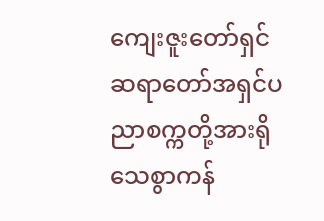ကျေးဇူးတော်ရှင်ဆရာတော်အရှင်ပညာစက္ကတို့အားရိုသေစွာကန်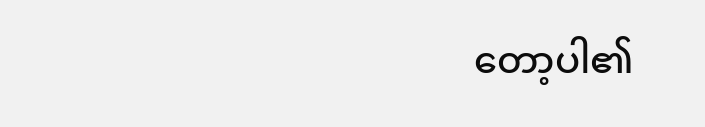တော့ပါ၏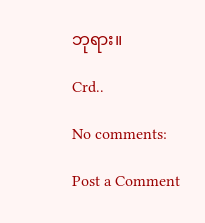ဘုရား။

Crd..

No comments:

Post a Comment